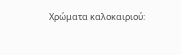Χρώματα καλοκαιριού: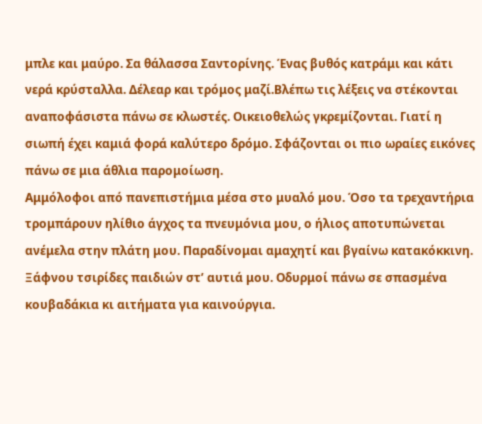μπλε και μαύρο. Σα θάλασσα Σαντορίνης. Ένας βυθός κατράμι και κάτι νερά κρύσταλλα. Δέλεαρ και τρόμος μαζί.Βλέπω τις λέξεις να στέκονται αναποφάσιστα πάνω σε κλωστές. Οικειοθελώς γκρεμίζονται. Γιατί η σιωπή έχει καμιά φορά καλύτερο δρόμο. Σφάζονται οι πιο ωραίες εικόνες πάνω σε μια άθλια παρομοίωση.
Αμμόλοφοι από πανεπιστήμια μέσα στο μυαλό μου. Όσο τα τρεχαντήρια τρομπάρουν ηλίθιο άγχος τα πνευμόνια μου, ο ήλιος αποτυπώνεται ανέμελα στην πλάτη μου. Παραδίνομαι αμαχητί και βγαίνω κατακόκκινη.
Ξάφνου τσιρίδες παιδιών στ’ αυτιά μου. Οδυρμοί πάνω σε σπασμένα κουβαδάκια κι αιτήματα για καινούργια.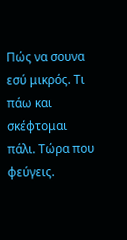Πώς να σουνα εσύ μικρός. Τι πάω και σκέφτομαι πάλι. Τώρα που φεύγεις.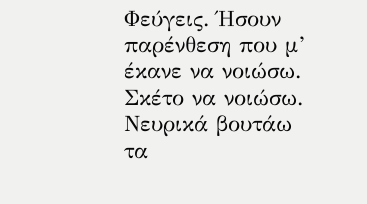Φεύγεις. Ήσουν παρένθεση που μ’ έκανε να νοιώσω.
Σκέτο να νοιώσω.
Νευρικά βουτάω τα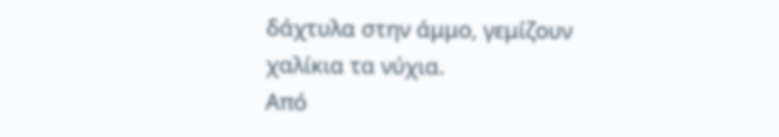δάχτυλα στην άμμο, γεμίζουν χαλίκια τα νύχια.
Από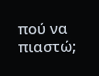πού να πιαστώ;